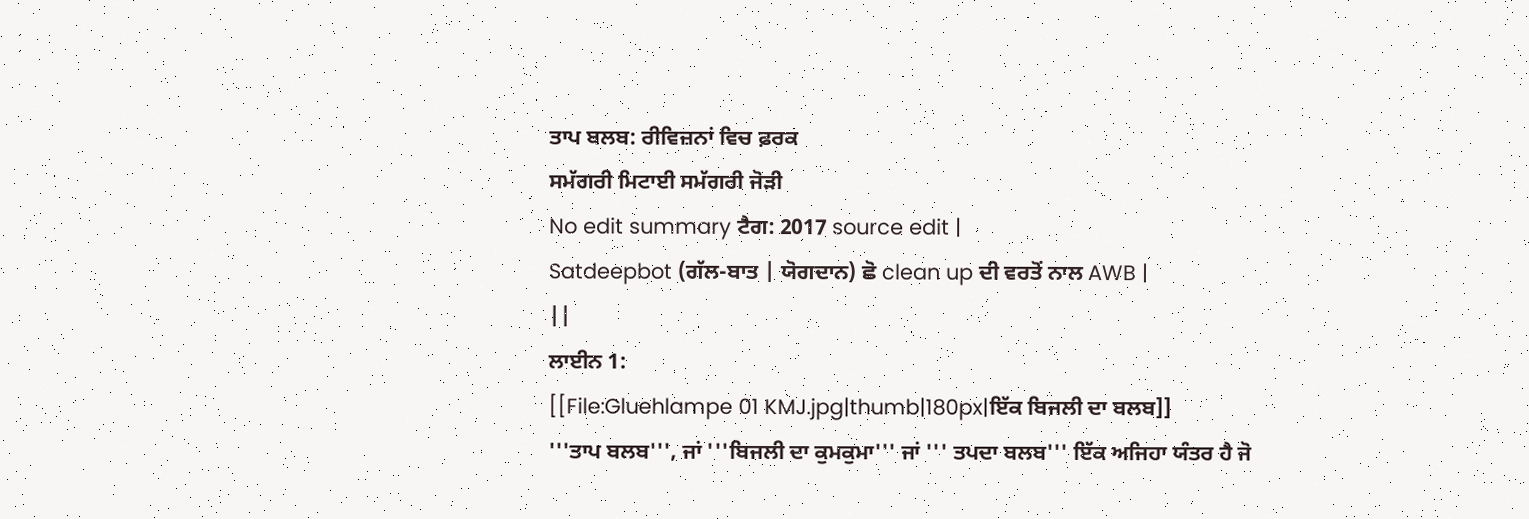ਤਾਪ ਬਲਬ: ਰੀਵਿਜ਼ਨਾਂ ਵਿਚ ਫ਼ਰਕ
ਸਮੱਗਰੀ ਮਿਟਾਈ ਸਮੱਗਰੀ ਜੋੜੀ
No edit summary ਟੈਗ: 2017 source edit |
Satdeepbot (ਗੱਲ-ਬਾਤ | ਯੋਗਦਾਨ) ਛੋ clean up ਦੀ ਵਰਤੋਂ ਨਾਲ AWB |
||
ਲਾਈਨ 1:
[[File:Gluehlampe 01 KMJ.jpg|thumb|180px|ਇੱਕ ਬਿਜਲੀ ਦਾ ਬਲਬ]]
'''ਤਾਪ ਬਲਬ''', ਜਾਂ '''ਬਿਜਲੀ ਦਾ ਕੁਮਕੁਮਾ''' ਜਾਂ ''' ਤਪਦਾ ਬਲਬ''' ਇੱਕ ਅਜਿਹਾ ਯੰਤਰ ਹੈ ਜੋ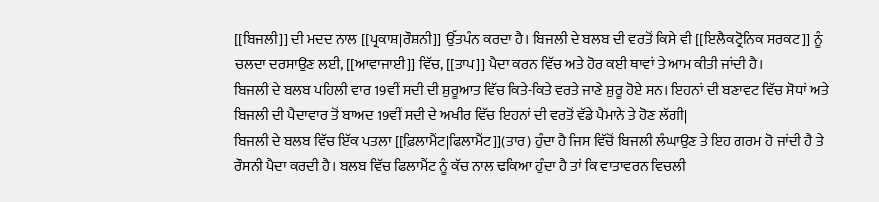[[ਬਿਜਲੀ]] ਦੀ ਮਦਦ ਨਾਲ [[ਪ੍ਰਕਾਸ਼|ਰੌਸ਼ਨੀ]] ਉੱਤਪੰਨ ਕਰਦਾ ਹੈ। ਬਿਜਲੀ ਦੇ ਬਲਬ ਦੀ ਵਰਤੋਂ ਕਿਸੇ ਵੀ [[ਇਲੈਕਟ੍ਰੋਨਿਕ ਸਰਕਟ]] ਨੂੰ ਚਲਦਾ ਦਰਸਾਉਣ ਲਈ, [[ਆਵਾਜਾਈ]] ਵਿੱਚ, [[ਤਾਪ]] ਪੈਦਾ ਕਰਨ ਵਿੱਚ ਅਤੇ ਹੋਰ ਕਈ ਥਾਵਾਂ ਤੇ ਆਮ ਕੀਤੀ ਜਾਂਦੀ ਹੈ।
ਬਿਜਲੀ ਦੇ ਬਲਬ ਪਹਿਲੀ ਵਾਰ 19ਵੀਂ ਸਦੀ ਦੀ ਸ਼ੁਰੂਆਤ ਵਿੱਚ ਕਿਤੇ-ਕਿਤੇ ਵਰਤੇ ਜਾਣੇ ਸ਼ੁਰੂ ਹੋਏ ਸਨ। ਇਹਨਾਂ ਦੀ ਬਣਾਵਟ ਵਿੱਚ ਸੋਧਾਂ ਅਤੇ ਬਿਜਲੀ ਦੀ ਪੈਦਾਵਾਰ ਤੋਂ ਬਾਅਦ 19ਵੀਂ ਸਦੀ ਦੇ ਅਖੀਰ ਵਿੱਚ ਇਹਨਾਂ ਦੀ ਵਰਤੋਂ ਵੱਡੇ ਪੈਮਾਨੇ ਤੇ ਹੋਣ ਲੱਗੀ|
ਬਿਜਲੀ ਦੇ ਬਲਬ ਵਿੱਚ ਇੱਕ ਪਤਲਾ [[ਫ਼ਿਲਾਮੈਂਟ|ਫਿਲਾਮੈਂਟ]](ਤਾਰ) ਹੁੰਦਾ ਹੈ ਜਿਸ ਵਿੱਚੋਂ ਬਿਜਲੀ ਲੰਘਾਉਣ ਤੇ ਇਹ ਗਰਮ ਹੋ ਜਾਂਦੀ ਹੈ ਤੇ ਰੌਸਨੀ ਪੈਦਾ ਕਰਦੀ ਹੈ। ਬਲਬ ਵਿੱਚ ਫਿਲਾਮੈਂਟ ਨੂੰ ਕੱਚ ਨਾਲ ਢਕਿਆ ਹੁੰਦਾ ਹੈ ਤਾਂ ਕਿ ਵਾਤਾਵਰਨ ਵਿਚਲੀ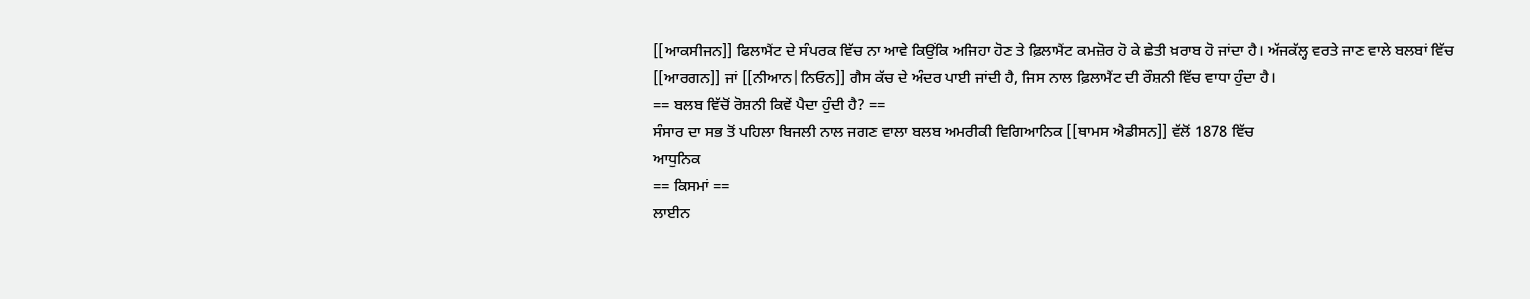[[ਆਕਸੀਜਨ]] ਫਿਲਾਮੈਂਟ ਦੇ ਸੰਪਰਕ ਵਿੱਚ ਨਾ ਆਵੇ ਕਿਉਂਕਿ ਅਜਿਹਾ ਹੋਣ ਤੇ ਫ਼ਿਲਾਮੈਂਟ ਕਮਜ਼ੋਰ ਹੋ ਕੇ ਛੇਤੀ ਖ਼ਰਾਬ ਹੋ ਜਾਂਦਾ ਹੈ। ਅੱਜਕੱਲ੍ਹ ਵਰਤੇ ਜਾਣ ਵਾਲੇ ਬਲਬਾਂ ਵਿੱਚ [[ਆਰਗਨ]] ਜਾਂ [[ਨੀਆਨ|ਨਿਓਨ]] ਗੈਸ ਕੱਚ ਦੇ ਅੰਦਰ ਪਾਈ ਜਾਂਦੀ ਹੈ, ਜਿਸ ਨਾਲ ਫ਼ਿਲਾਮੈਂਟ ਦੀ ਰੌਸ਼ਨੀ ਵਿੱਚ ਵਾਧਾ ਹੁੰਦਾ ਹੈ।
== ਬਲਬ ਵਿੱਚੋਂ ਰੋਸ਼ਨੀ ਕਿਵੇਂ ਪੈਦਾ ਹੁੰਦੀ ਹੈ? ==
ਸੰਸਾਰ ਦਾ ਸਭ ਤੋਂ ਪਹਿਲਾ ਬਿਜਲੀ ਨਾਲ ਜਗਣ ਵਾਲਾ ਬਲਬ ਅਮਰੀਕੀ ਵਿਗਿਆਨਿਕ [[ਥਾਮਸ ਐਡੀਸਨ]] ਵੱਲੋਂ 1878 ਵਿੱਚ
ਆਧੁਨਿਕ
== ਕਿਸਮਾਂ ==
ਲਾਈਨ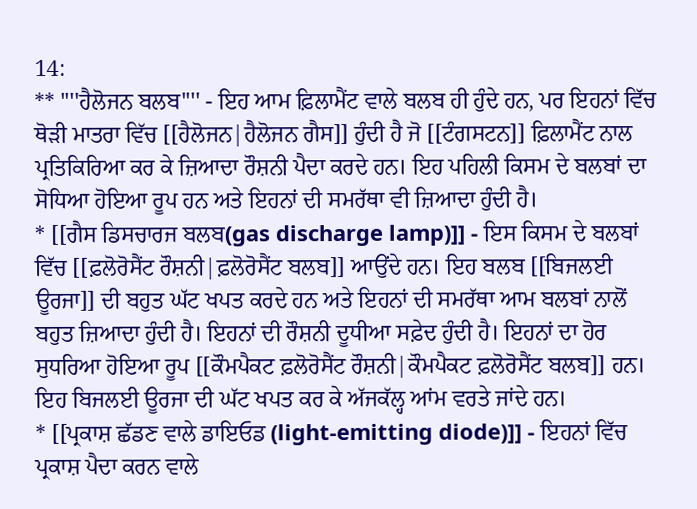14:
** ''''ਹੈਲੋਜਨ ਬਲਬ'''' - ਇਹ ਆਮ ਫ਼ਿਲਾਮੈਂਟ ਵਾਲੇ ਬਲਬ ਹੀ ਹੁੰਦੇ ਹਨ, ਪਰ ਇਹਨਾਂ ਵਿੱਚ ਥੋੜੀ ਮਾਤਰਾ ਵਿੱਚ [[ਹੈਲੋਜਨ|ਹੈਲੋਜਨ ਗੈਸ]] ਹੁੰਦੀ ਹੈ ਜੋ [[ਟੰਗਸਟਨ]] ਫ਼ਿਲਾਮੈਂਟ ਨਾਲ ਪ੍ਰਤਿਕਿਰਿਆ ਕਰ ਕੇ ਜ਼ਿਆਦਾ ਰੌਸ਼ਨੀ ਪੈਦਾ ਕਰਦੇ ਹਨ। ਇਹ ਪਹਿਲੀ ਕਿਸਮ ਦੇ ਬਲਬਾਂ ਦਾ ਸੋਧਿਆ ਹੋਇਆ ਰੂਪ ਹਨ ਅਤੇ ਇਹਨਾਂ ਦੀ ਸਮਰੱਥਾ ਵੀ ਜ਼ਿਆਦਾ ਹੁੰਦੀ ਹੈ।
* [[ਗੈਸ ਡਿਸਚਾਰਜ ਬਲਬ(gas discharge lamp)]] - ਇਸ ਕਿਸਮ ਦੇ ਬਲਬਾਂ ਵਿੱਚ [[ਫ਼ਲੋਰੋਸੈਂਟ ਰੌਸ਼ਨੀ|ਫ਼ਲੋਰੋਸੈਂਟ ਬਲਬ]] ਆਉਂਦੇ ਹਨ। ਇਹ ਬਲਬ [[ਬਿਜਲਈ ਊਰਜਾ]] ਦੀ ਬਹੁਤ ਘੱਟ ਖਪਤ ਕਰਦੇ ਹਨ ਅਤੇ ਇਹਨਾਂ ਦੀ ਸਮਰੱਥਾ ਆਮ ਬਲਬਾਂ ਨਾਲੋਂ ਬਹੁਤ ਜ਼ਿਆਦਾ ਹੁੰਦੀ ਹੈ। ਇਹਨਾਂ ਦੀ ਰੌਸ਼ਨੀ ਦੂਧੀਆ ਸਫ਼ੇਦ ਹੁੰਦੀ ਹੈ। ਇਹਨਾਂ ਦਾ ਹੋਰ ਸੁਧਰਿਆ ਹੋਇਆ ਰੂਪ [[ਕੌਮਪੈਕਟ ਫ਼ਲੋਰੋਸੈਂਟ ਰੌਸ਼ਨੀ|ਕੌਮਪੈਕਟ ਫ਼ਲੋਰੋਸੈਂਟ ਬਲਬ]] ਹਨ। ਇਹ ਬਿਜਲਈ ਊਰਜਾ ਦੀ ਘੱਟ ਖਪਤ ਕਰ ਕੇ ਅੱਜਕੱਲ੍ਹ ਆਂਮ ਵਰਤੇ ਜਾਂਦੇ ਹਨ।
* [[ਪ੍ਰਕਾਸ਼ ਛੱਡਣ ਵਾਲੇ ਡਾਇਓਡ (light-emitting diode)]] - ਇਹਨਾਂ ਵਿੱਚ ਪ੍ਰਕਾਸ਼ ਪੈਦਾ ਕਰਨ ਵਾਲੇ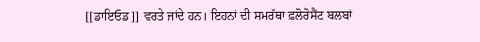[[ਡਾਇਓਡ]] ਵਰਤੇ ਜਾਂਦੇ ਹਨ। ਇਹਨਾਂ ਦੀ ਸਮਰੱਥਾ ਫ਼ਲੋਰੋਸੈਂਟ ਬਲਬਾਂ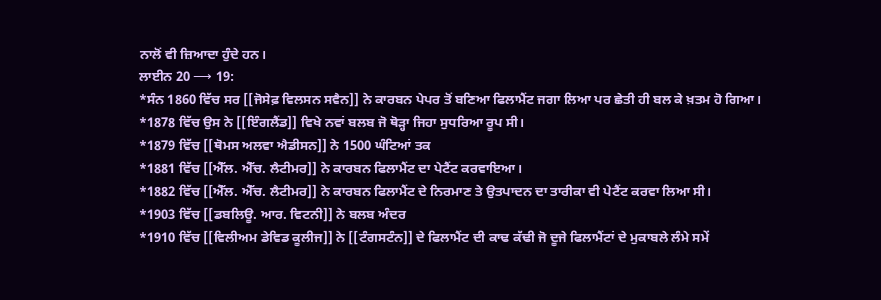ਨਾਲੋਂ ਵੀ ਜ਼ਿਆਦਾ ਹੁੰਦੇ ਹਨ।
ਲਾਈਨ 20 ⟶ 19:
*ਸੰਨ 1860 ਵਿੱਚ ਸਰ [[ਜੋਸੇਫ਼ ਵਿਲਸਨ ਸਵੈਨ]] ਨੇ ਕਾਰਬਨ ਪੇਪਰ ਤੋਂ ਬਣਿਆ ਫਿਲਾਮੈਂਟ ਜਗਾ ਲਿਆ ਪਰ ਛੇਤੀ ਹੀ ਬਲ ਕੇ ਖ਼ਤਮ ਹੋ ਗਿਆ।
*1878 ਵਿੱਚ ਉਸ ਨੇ [[ਇੰਗਲੈਂਡ]] ਵਿਖੇ ਨਵਾਂ ਬਲਬ ਜੋ ਥੋੜ੍ਹਾ ਜਿਹਾ ਸੁਧਰਿਆ ਰੂਪ ਸੀ।
*1879 ਵਿੱਚ [[ਥੋਮਸ ਅਲਵਾ ਐਡੀਸਨ]] ਨੇ 1500 ਘੰਟਿਆਂ ਤਕ
*1881 ਵਿੱਚ [[ਐੱਲ. ਐੱਚ. ਲੈਟੀਮਰ]] ਨੇ ਕਾਰਬਨ ਫਿਲਾਮੈਂਟ ਦਾ ਪੇਟੈਂਟ ਕਰਵਾਇਆ।
*1882 ਵਿੱਚ [[ਐੱਲ. ਐੱਚ. ਲੈਟੀਮਰ]] ਨੇ ਕਾਰਬਨ ਫਿਲਾਮੈਂਟ ਦੇ ਨਿਰਮਾਣ ਤੇ ਉਤਪਾਦਨ ਦਾ ਤਾਰੀਕਾ ਵੀ ਪੇਟੈਂਟ ਕਰਵਾ ਲਿਆ ਸੀ।
*1903 ਵਿੱਚ [[ਡਬਲਿਊ. ਆਰ. ਵਿਟਨੀ]] ਨੇ ਬਲਬ ਅੰਦਰ
*1910 ਵਿੱਚ [[ਵਿਲੀਅਮ ਡੇਵਿਡ ਕੂਲੀਜ]] ਨੇ [[ਟੰਗਸਟੰਨ]] ਦੇ ਫਿਲਾਮੈਂਟ ਦੀ ਕਾਢ ਕੱਢੀ ਜੋ ਦੂਜੇ ਫਿਲਾਮੈਂਟਾਂ ਦੇ ਮੁਕਾਬਲੇ ਲੰਮੇ ਸਮੇਂ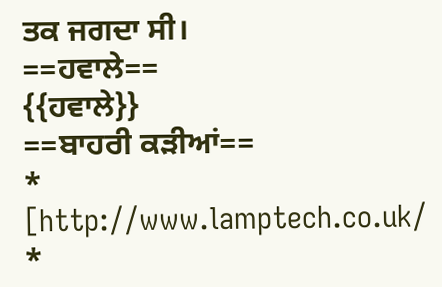ਤਕ ਜਗਦਾ ਸੀ।
==ਹਵਾਲੇ==
{{ਹਵਾਲੇ}}
==ਬਾਹਰੀ ਕਡ਼ੀਆਂ==
* [http://www.lamptech.co.uk/
*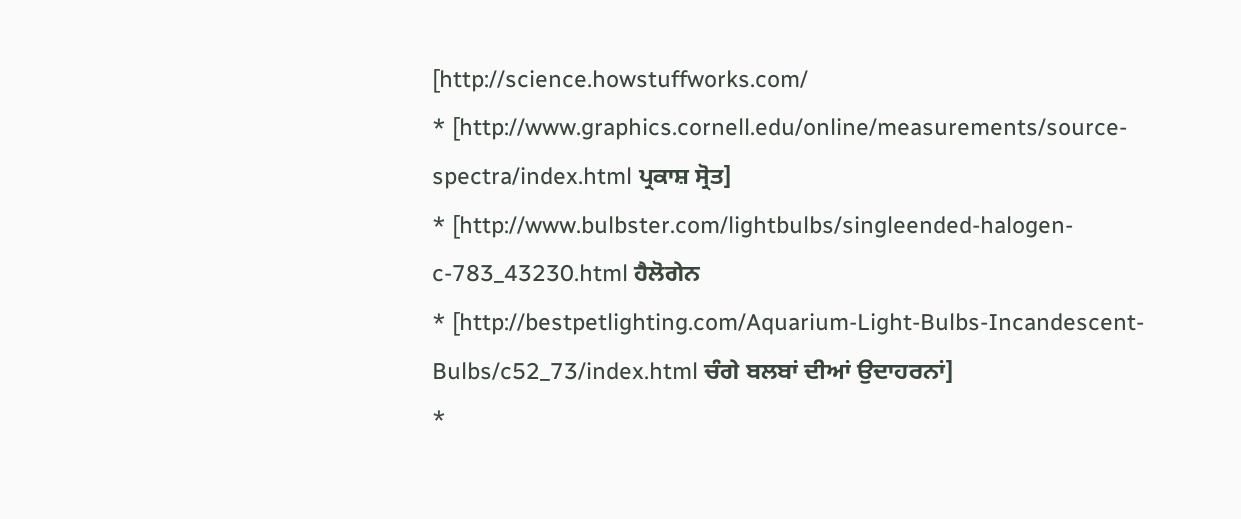[http://science.howstuffworks.com/
* [http://www.graphics.cornell.edu/online/measurements/source-spectra/index.html ਪ੍ਰਕਾਸ਼ ਸ੍ਰੋਤ]
* [http://www.bulbster.com/lightbulbs/singleended-halogen-c-783_43230.html ਹੈਲੋਗੇਨ
* [http://bestpetlighting.com/Aquarium-Light-Bulbs-Incandescent-Bulbs/c52_73/index.html ਚੰਗੇ ਬਲਬਾਂ ਦੀਆਂ ਉਦਾਹਰਨਾਂ]
*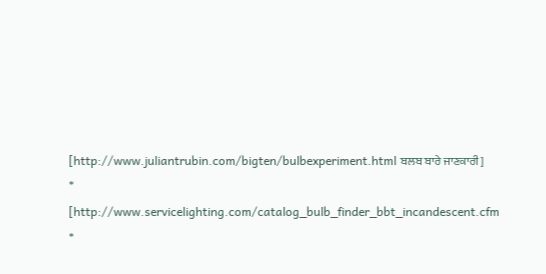[http://www.juliantrubin.com/bigten/bulbexperiment.html ਬਲਬ ਬਾਰੇ ਜਾਣਕਾਰੀ]
* [http://www.servicelighting.com/catalog_bulb_finder_bbt_incandescent.cfm
*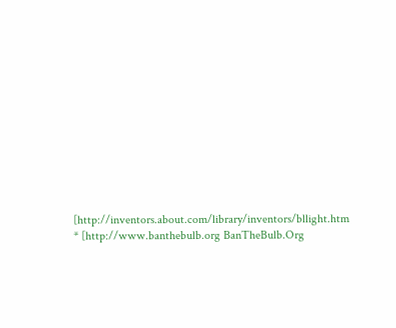[http://inventors.about.com/library/inventors/bllight.htm
* [http://www.banthebulb.org BanTheBulb.Org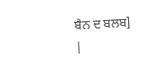ਬੈਨ ਦ ਬਲਬ]
|